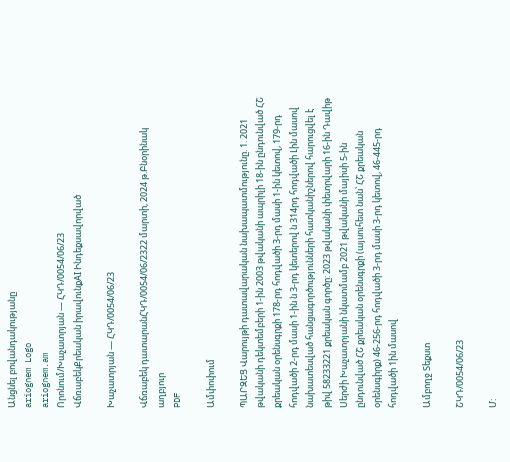Անցնել բովանդակությանը
ariognem Logo
ariognem.am
Որոնում/Խաչատրյան — ՀԿԴ/0054/06/23
ՎճռաբեկՔրեական իրավունքAI Ինդեքսավորված

Խաչատրյան — ՀԿԴ/0054/06/23

Վճռաբեկ դատարանՀԿԴ/0054/06/2322 մարտի, 2024 թ.Բնօրինակ աղբյուր
PDF

Ամփոփում

ՊԱՐԶԵՑ Վարույթի դատավարական նախապատմությունը. 1. 2021 թվականի դեկտեմբերի 1-ին 2003 թվականի ապրիլի 18-ին ընդունված ՀՇ քրեական օրենսգրքի 178-րդ հոդվածի 3-րդ մասի 1-ին կետով, 179-րդ հոդվածի 2-րդ մասի 1-ին ն 3-րդ կետերով ն 314րդ հոդվածի Լին մասով նախատեսված հանցագործությունների հատկանիշներով հարուցվել է թիվ 58233221 քրեական գործը: 2023 թվականի փետրվարի 16-ին Դավիթ Սերժի Խաչատրյանի նկատմամբ 2021 թվականի մայիսի 5-ին ընդունված ՀՇ քրեական օրենսգրքի (այսուհետ նան՝ ՀՇ քրեական օրենսգիրք) 46-256-րդ հոդվածի 3-րդ մասի 3-րդ կետով, 46-445-րդ հոդվածի 1ին մասով

Ամբողջ Տեքստ

ՇԿԴ/0054/06/23

Մ: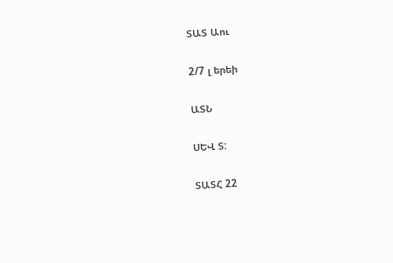ՏԱՏ Աու

2/7 լ երեի

ԱՏՆ

ՍԵՎ Տ:

ՏԱՏՀ 22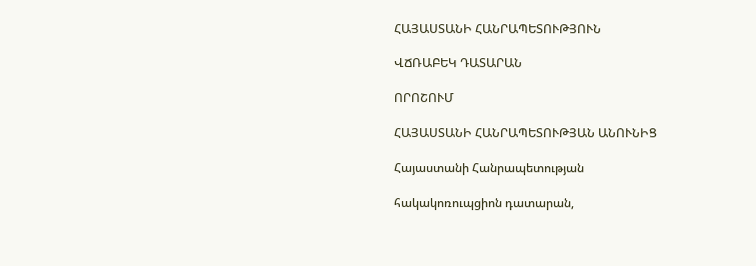ՀԱՅԱՍՏԱՆԻ ՀԱՆՐԱՊԵՏՈՒԹՅՈՒՆ

ՎՃՌԱԲԵԿ ԴԱՏԱՐԱՆ

ՈՐՈՇՈՒՄ

ՀԱՅԱՍՏԱՆԻ ՀԱՆՐԱՊԵՏՈՒԹՅԱՆ ԱՆՈՒՆԻՑ

Հայաստանի Հանրապետության

հակակոռուպցիոն դատարան,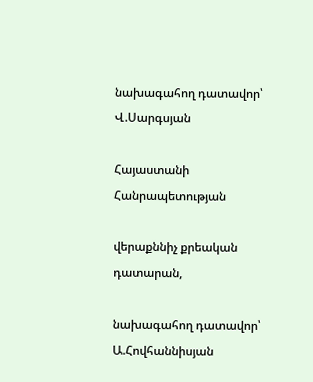նախագահող դատավոր՝ Վ.Սարգսյան

Հայաստանի Հանրապետության

վերաքննիչ քրեական դատարան,

նախագահող դատավոր՝ Ա.Հովհաննիսյան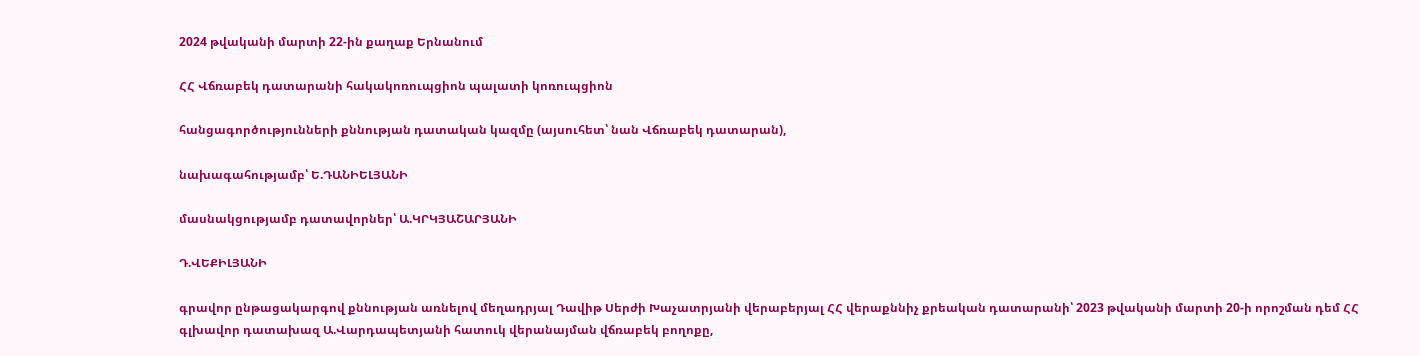2024 թվականի մարտի 22-ին քաղաք Երնանում

ՀՀ Վճռաբեկ դատարանի հակակոռուպցիոն պալատի կոռուպցիոն

հանցագործությունների քննության դատական կազմը (այսուհետ՝ նան Վճռաբեկ դատարան),

նախագահությամբ՝ Ե.ԴԱՆԻԵԼՅԱՆԻ

մասնակցությամբ դատավորներ՝ Ա.ԿՐԿՅԱՇԱՐՅԱՆԻ

Դ.ՎԵՔԻԼՅԱՆԻ

գրավոր ընթացակարգով քննության առնելով մեղադրյալ Դավիթ Սերժի Խաչատրյանի վերաբերյալ ՀՀ վերաքննիչ քրեական դատարանի՝ 2023 թվականի մարտի 20-ի որոշման դեմ ՀՀ գլխավոր դատախազ Ա.Վարդապետյանի հատուկ վերանայման վճռաբեկ բողոքը,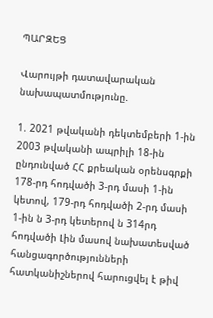ՊԱՐԶԵՑ

Վարույթի դատավարական նախապատմությունը.

1. 2021 թվականի դեկտեմբերի 1-ին 2003 թվականի ապրիլի 18-ին ընդունված ՀՀ քրեական օրենսգրքի 178-րդ հոդվածի 3-րդ մասի 1-ին կետով, 179-րդ հոդվածի 2-րդ մասի 1-ին ն 3-րդ կետերով ն 314րդ հոդվածի Լին մասով նախատեսված հանցագործությունների հատկանիշներով հարուցվել է թիվ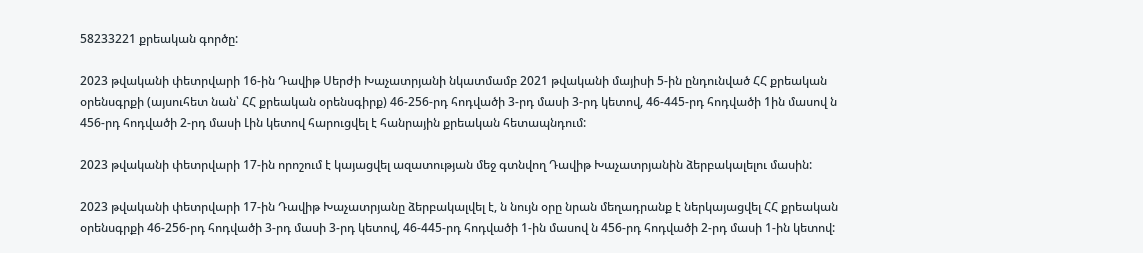58233221 քրեական գործը:

2023 թվականի փետրվարի 16-ին Դավիթ Սերժի Խաչատրյանի նկատմամբ 2021 թվականի մայիսի 5-ին ընդունված ՀՀ քրեական օրենսգրքի (այսուհետ նան՝ ՀՀ քրեական օրենսգիրք) 46-256-րդ հոդվածի 3-րդ մասի 3-րդ կետով, 46-445-րդ հոդվածի 1ին մասով ն 456-րդ հոդվածի 2-րդ մասի Լին կետով հարուցվել է հանրային քրեական հետապնդում:

2023 թվականի փետրվարի 17-ին որոշում է կայացվել ազատության մեջ գտնվող Դավիթ Խաչատրյանին ձերբակալելու մասին:

2023 թվականի փետրվարի 17-ին Դավիթ Խաչատրյանը ձերբակալվել է, ն նույն օրը նրան մեղադրանք է ներկայացվել ՀՀ քրեական օրենսգրքի 46-256-րդ հոդվածի 3-րդ մասի 3-րդ կետով, 46-445-րդ հոդվածի 1-ին մասով ն 456-րդ հոդվածի 2-րդ մասի 1-ին կետով: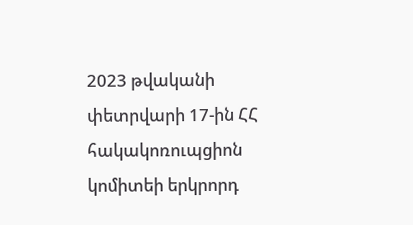2023 թվականի փետրվարի 17-ին ՀՀ հակակոռուպցիոն կոմիտեի երկրորդ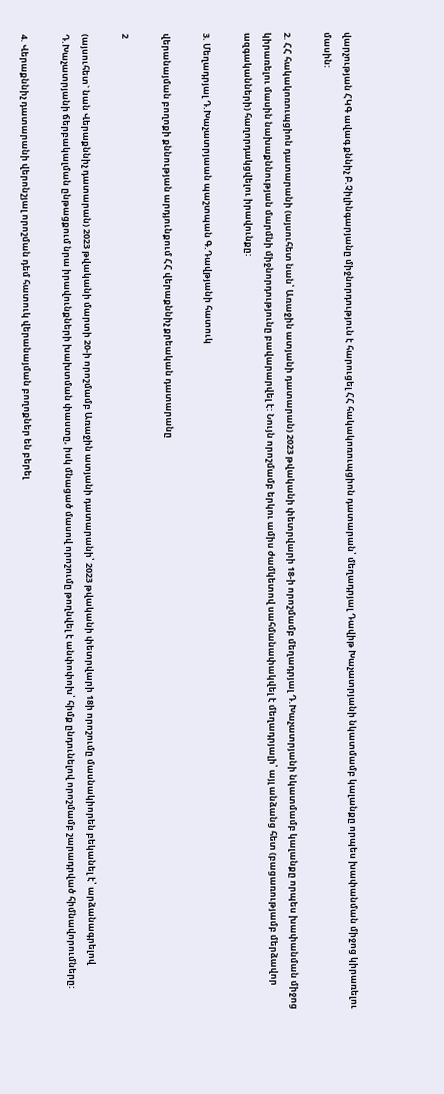վարչության ՀԿԳ ավագ քննիչ Բ.Չիլինգարյանը միջնորդություն է հարուցել ՀՀ հակակոռուպցիոն դատարան՝ մեղադրյալ Դավիթ Խաչատրյանի նկատմամբ կալանքը որպես խափանման միջոց կիրառելու մասին:

2. ՀՀ հակակոռուպցիոն դատարանի (այսուհետ նան՝ Առաջին ատյանի դատարան) 2023 թվականի փետրվարի 18-ի որոշմամբ մեղադրյալ Դ.Խաչատրյանի նկատմամբ կալանքը որպես խափանման միջոց կիրառելու մասին նախաքննության մարմնի միջնորդությունը բավարարվել է: Նույն որոշմամբ երկու ամիս ժամկետով սահմանափակվել է մեղադրյալի՝ այլ անձանց հետ (բացառությամբ մերձավոր ազգականների) հաղորդակցվելու իրավունքը:

3. Մեղադրյալ Դ.Խաչատրյաան պաշտպան Գ.Դավթյանի հատուկ

վերանայման բողոքի քննության արդյունքում ՀՀ վերաքննիչ քրեական դատարանը

2

(այսուհետ` նան Վերաքննիչ դատարան) 2023 թվականի մարտի 20-ի որոշմամբ Առաջին ատյանի դատարանի՝ 2023 թվականի փետրվարի 18ի որոշումը մասնակիորեն բեկանել է՝ արձանագրելով Դ.Խաչատրյանի ճերբակալման ընթացքում նրա իրավունքների խախտման փաստը, իսկ մնացած մասով որոշումը թողնվել է անփոփոխ՝ հիմք ընդունելով որոշմամբ շարադրված հիմնավորումները:

4. Վերաքննիչ դատարանի վերոնշյալ որոշման դեմ հատուկ վերանայման բողոքներ են բերել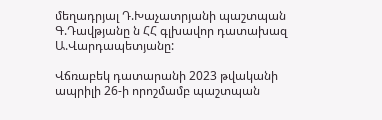մեղադրյալ Դ.Խաչատրյանի պաշտպան Գ.Դավթյանը ն ՀՀ գլխավոր դատախազ Ա.Վարդապետյանը:

Վճռաբեկ դատարանի 2023 թվականի ապրիլի 26-ի որոշմամբ պաշտպան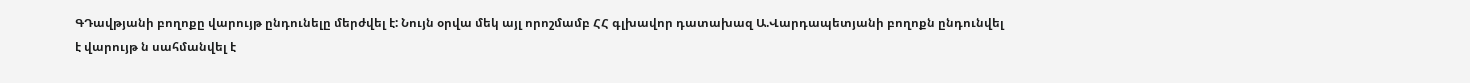ԳԴավթյանի բողոքը վարույթ ընդունելը մերժվել է: Նույն օրվա մեկ այլ որոշմամբ ՀՀ գլխավոր դատախազ Ա.Վարդապետյանի բողոքն ընդունվել է վարույթ ն սահմանվել է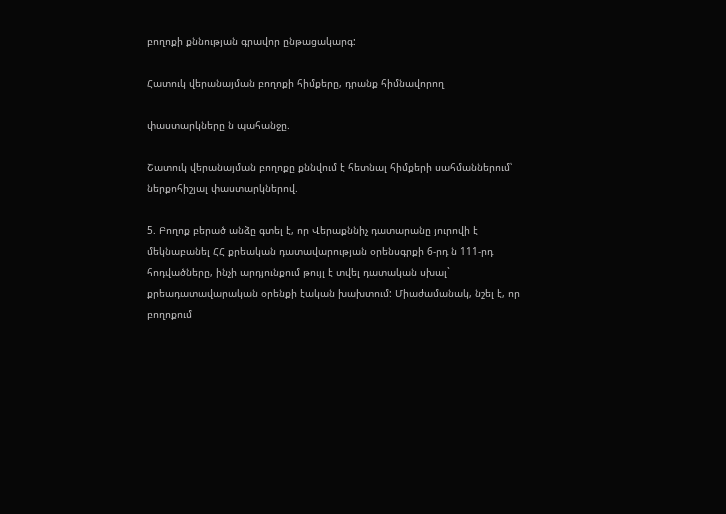բողոքի քննության գրավոր ընթացակարգ:

Հատուկ վերանայման բողոքի հիմքերը, դրանք հիմնավորող

փաստարկները ն պահանջը.

Շատուկ վերանայման բողոքը քննվում է հետնալ հիմքերի սահմաններում՝ ներքոհիշյալ փաստարկներով.

5. Բողոք բերած անձը գտել է, որ Վերաքննիչ դատարանը յուրովի է մեկնաբանել ՀՀ քրեական դատավարության օրենսգրքի 6-րդ ն 111-րդ հոդվածները, ինչի արդյունքում թույլ է տվել դատական սխալ` քրեադատավարական օրենքի էական խախտում: Միաժամանակ, նշել է, որ բողոքում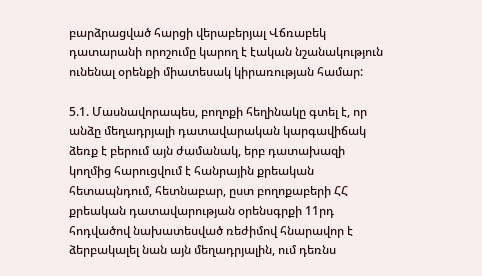բարձրացված հարցի վերաբերյալ Վճռաբեկ դատարանի որոշումը կարող է էական նշանակություն ունենալ օրենքի միատեսակ կիրառության համար:

5.1. Մասնավորապես, բողոքի հեղինակը գտել է, որ անձը մեղադրյալի դատավարական կարգավիճակ ձեռք է բերում այն ժամանակ, երբ դատախազի կողմից հարուցվում է հանրային քրեական հետապնդում, հետնաբար, ըստ բողոքաբերի ՀՀ քրեական դատավարության օրենսգրքի 11րդ հոդվածով նախատեսված ռեժիմով հնարավոր է ձերբակալել նան այն մեղադրյալին, ում դեռնս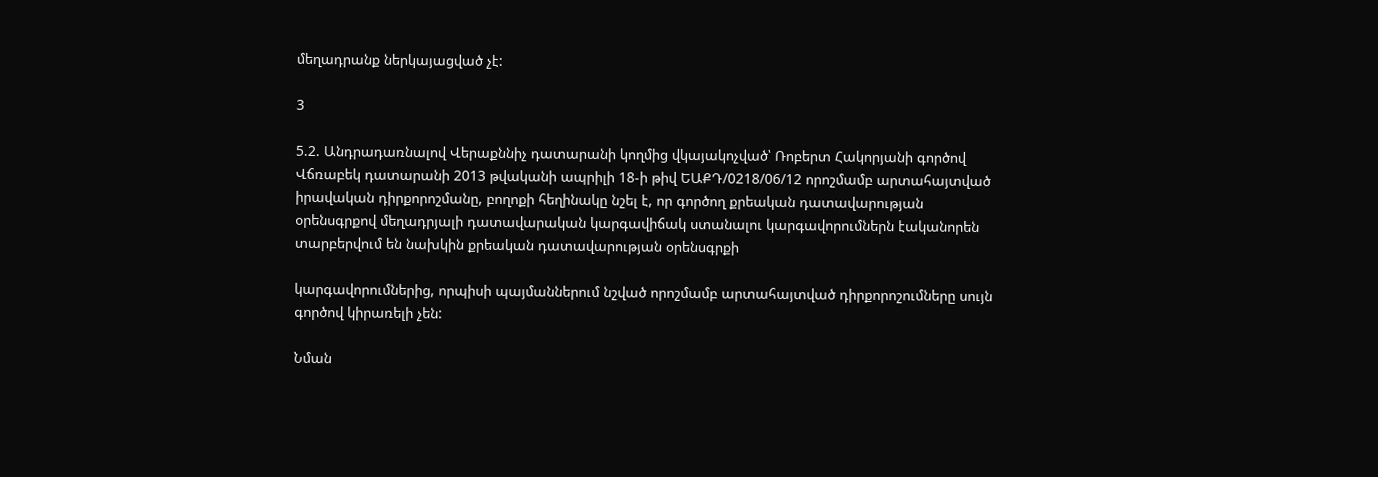մեղադրանք ներկայացված չէ:

3

5.2. Անդրադառնալով Վերաքննիչ դատարանի կողմից վկայակոչված՝ Ռոբերտ Հակորյանի գործով Վճռաբեկ դատարանի 2013 թվականի ապրիլի 18-ի թիվ ԵԱՔԴ/0218/06/12 որոշմամբ արտահայտված իրավական դիրքորոշմանը, բողոքի հեղինակը նշել է, որ գործող քրեական դատավարության օրենսգրքով մեղադրյալի դատավարական կարգավիճակ ստանալու կարգավորումներն էականորեն տարբերվում են նախկին քրեական դատավարության օրենսգրքի

կարգավորումներից, որպիսի պայմաններում նշված որոշմամբ արտահայտված դիրքորոշումները սույն գործով կիրառելի չեն:

Նման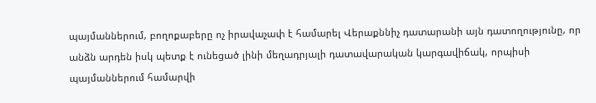պայմաններում, բողոքաբերը ոչ իրավաչափ է համարել Վերաքննիչ դատարանի այն դատողությունը, որ անձն արդեն իսկ պետք է ունեցած լինի մեղադրյալի դատավարական կարգավիճակ, որպիսի պայմաններում համարվի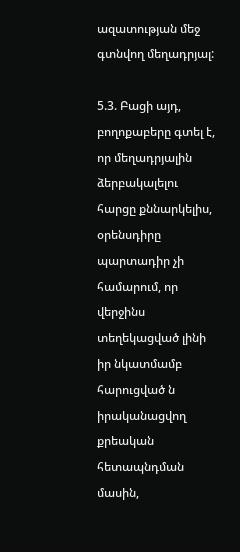ազատության մեջ գտնվող մեղադրյալ:

5.3. Բացի այդ, բողոքաբերը գտել է, որ մեղադրյալին ձերբակալելու հարցը քննարկելիս, օրենսդիրը պարտադիր չի համարում, որ վերջինս տեղեկացված լինի իր նկատմամբ հարուցված ն իրականացվող քրեական հետապնդման մասին,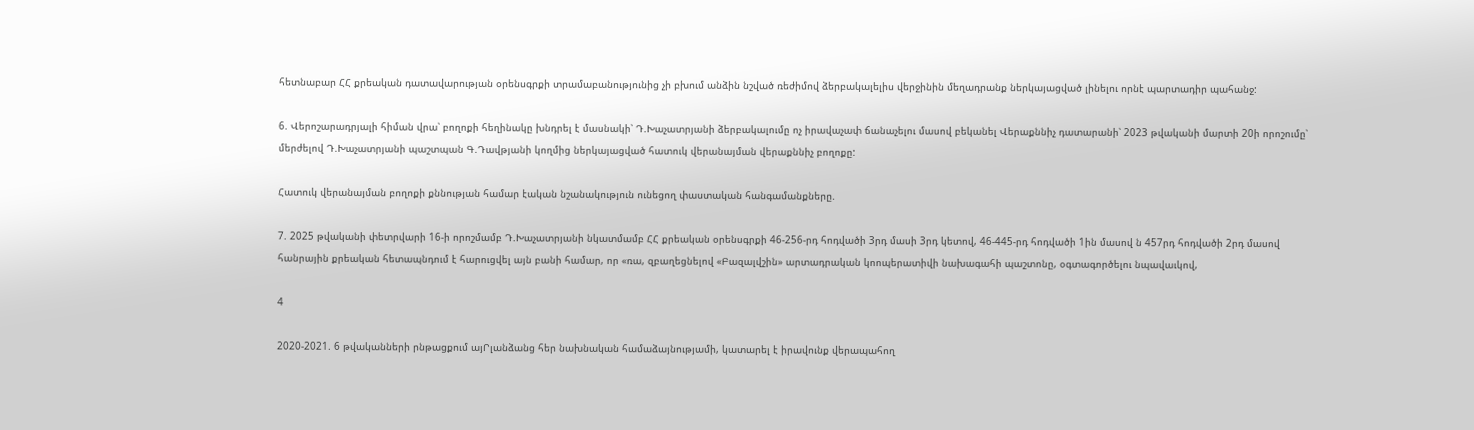հետնաբար ՀՀ քրեական դատավարության օրենսգրքի տրամաբանությունից չի բխում անձին նշված ռեժիմով ձերբակալելիս վերջինին մեղադրանք ներկայացված լինելու որնէ պարտադիր պահանջ:

6. Վերոշարադրյալի հիման վրա՝ բողոքի հեղինակը խնդրել է մասնակի՝ Դ.Խաչատրյանի ձերբակալումը ոչ իրավաչափ ճանաչելու մասով բեկանել Վերաքննիչ դատարանի՝ 2023 թվականի մարտի 20ի որոշումը՝ մերժելով Դ.Խաչատրյանի պաշտպան Գ.Դավթյանի կողմից ներկայացված հատուկ վերանայման վերաքննիչ բողոքը:

Հատուկ վերանայման բողոքի քննության համար էական նշանակություն ունեցող փաստական հանգամանքները.

7. 2025 թվականի փետրվարի 16-ի որոշմամբ Դ.Խաչատրյանի նկատմամբ ՀՀ քրեական օրենսգրքի 46-256-րդ հոդվածի 3րդ մասի 3րդ կետով, 46-445-րդ հոդվածի 1ին մասով ն 457րդ հոդվածի 2րդ մասով հանրային քրեական հետապնդում է հարուցվել այն բանի համար, որ «ռա, զբաղեցնելով «Բազալվշին» արտադրական կոոպերատիվի նախագահի պաշտոնը, օգտագործելու նպավաւկով,

4

2020-2021. 6 թվականների րնթացքում այՐլանձանց հեր նախնական համաձայնությամի, կատարել է իրավունք վերապահող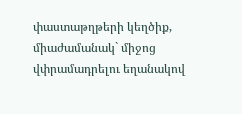փաստաթղթերի կեղծիք, միաժամանակ` միջոց վփրամադրելու եղանակով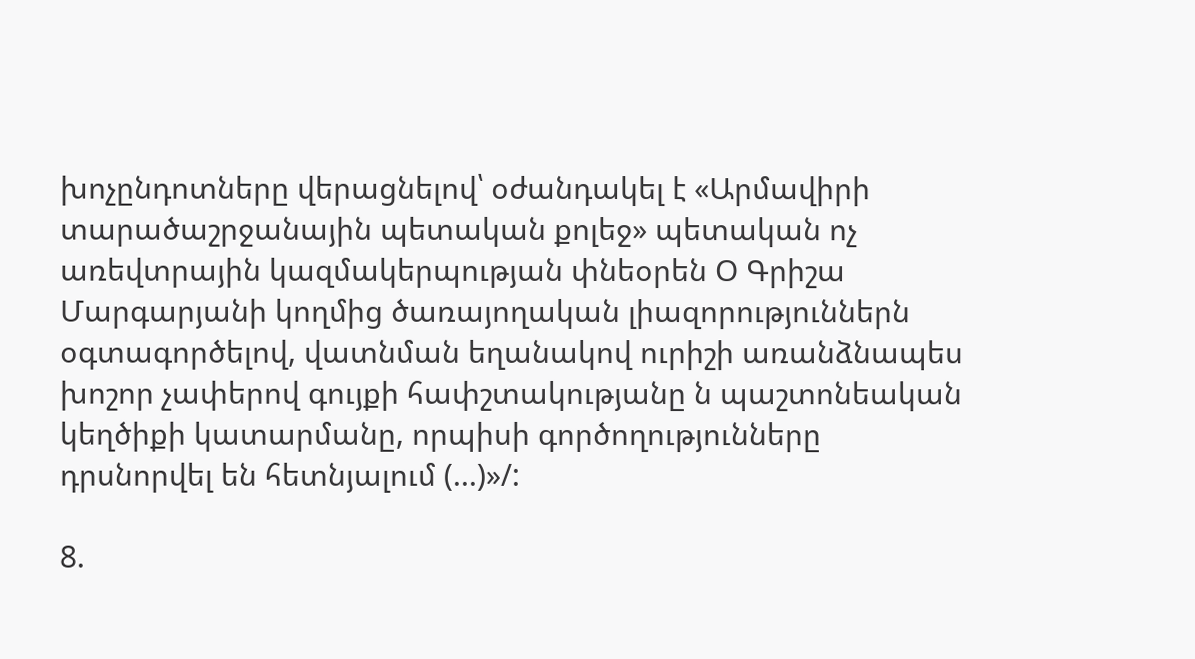խոչընդոտները վերացնելով՝ օժանդակել է «Արմավիրի տարածաշրջանային պետական քոլեջ» պետական ոչ առեվտրային կազմակերպության փնեօրեն Օ Գրիշա Մարգարյանի կողմից ծառայողական լիազորություններն օգտագործելով, վատնման եղանակով ուրիշի առանձնապես խոշոր չափերով գույքի հափշտակությանը ն պաշտոնեական կեղծիքի կատարմանը, որպիսի գործողությունները դրսնորվել են հետնյալում (...)»/:

8.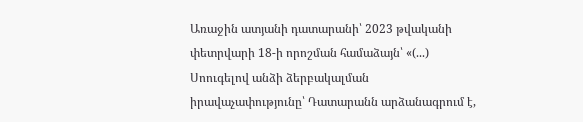Առաջին ատյանի դատարանի՝ 2023 թվականի փետրվարի 18-ի որոշման համաձայն՝ «(...) Սոուգելով անձի ձերբակալման իրավաչափությունը՝ Դատարանն արձանագրում է,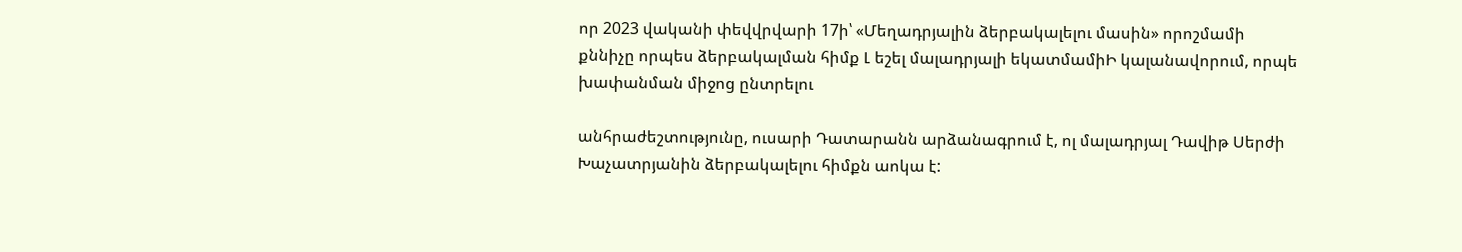որ 2023 վականի փեվվրվարի 17ի՝ «Մեղադրյալին ձերբակալելու մասին» որոշմամի քննիչը որպես ձերբակալման հիմք Լ եշել մալադրյալի եկատմամիԻ կալանավորում, որպե խափանման միջոց ընտրելու

անհրաժեշտությունը, ուսարի Դատարանն արձանագրում է, ոլ մալադրյալ Դավիթ Սերժի Խաչատրյանին ձերբակալելու հիմքն աոկա է: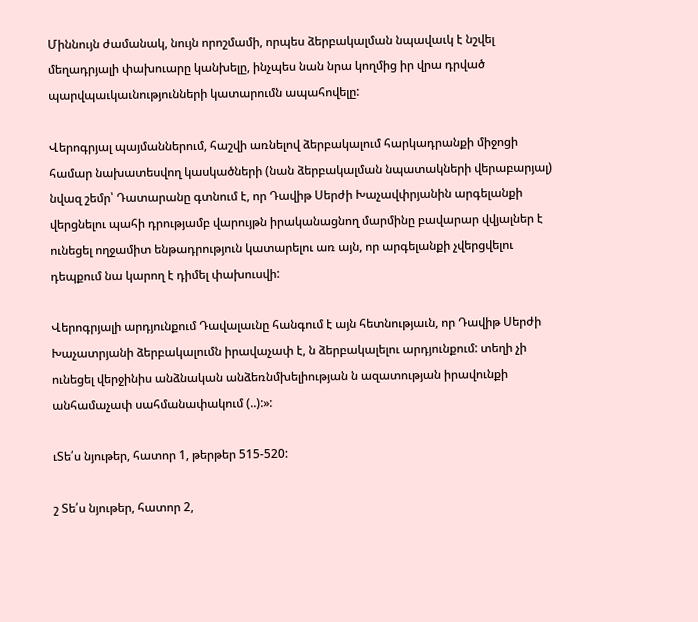Միննույն ժամանակ, նույն որոշմամի, որպես ձերբակալման նպավաւկ է նշվել մեղադրյալի փախուարը կանխելը, ինչպես նան նրա կողմից իր վրա դրված պարվպաւկաւնությունների կատարումն ապահովելը:

Վերոգրյալ պայմաններում, հաշվի առնելով ձերբակալում հարկադրանքի միջոցի համար նախատեսվող կասկածների (նան ձերբակալման նպատակների վերաբարյալ) նվազ շեմր՝ Դատարանը գտնում է, որ Դավիթ Սերժի Խաչավփրյանին արգելանքի վերցնելու պահի դրությամբ վարույթն իրականացնող մարմինը բավարար վվյալներ է ունեցել ողջամիտ ենթադրություն կատարելու առ այն, որ արգելանքի չվերցվելու դեպքում նա կարող է դիմել փախուսվի:

Վերոգրյալի արդյունքում Դավալաւնը հանգում է այն հետնությաւն, որ Դավիթ Սերժի Խաչատրյանի ձերբակալումն իրավաչափ է, ն ձերբակալելու արդյունքում: տեղի չի ունեցել վերջինիս անձնական անձեռնմխելիության ն ազատության իրավունքի անհամաչափ սահմանափակում (..):»:

ւՏե՛ս նյութեր, հատոր 1, թերթեր 515-520:

շ Տե՛ս նյութեր, հատոր 2,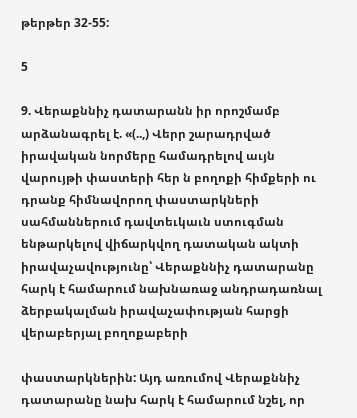թերթեր 32-55:

5

9. Վերաքննիչ դատարանն իր որոշմամբ արձանագրել է. «(..,) Վերր շարադրված իրավական նորմերը համադրելով աւյն վարույթի փաստերի հեր ն բողոքի հիմքերի ու դրանք հիմնավորող փաստարկների սահմաններում դավտեւկաւն ստուգման ենթարկելով վիճարկվող դատական ակտի իրավաչավությունը՝ Վերաքննիչ դատարանը հարկ է համարում նախնառաջ անդրադառնալ ձերբակալման իրավաչափության հարցի վերաբերյալ բողոքաբերի

փաստարկներին: Այդ առումով Վերաքննիչ դատարանը նախ հարկ է համարում նշել, որ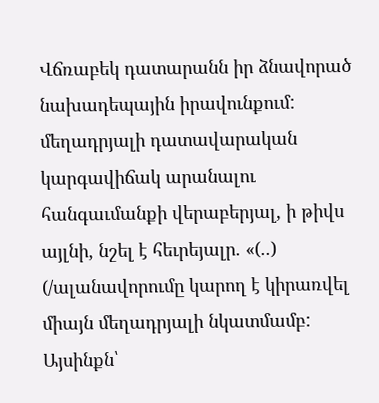Վճռաբեկ դատարանն իր ձնավորած նախադեպային իրավունքում: մեղադրյալի դատավարական կարգավիճակ արանալու հանգաւմանքի վերաբերյալ, ի թիվս այլնի, նշել է հեւրեյալր. «(..) (/ալանավորումը կարող է կիրառվել միայն մեղադրյալի նկատմամբ: Այսինքն՝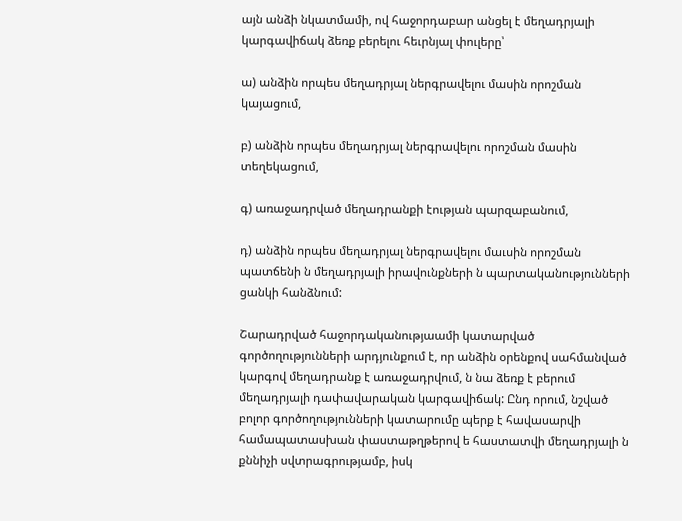այն անձի նկատմամի, ով հաջորդաբար անցել է մեղադրյալի կարգավիճակ ձեռք բերելու հեւրնյալ փուլերը՝

ա) անձին որպես մեղադրյալ ներգրավելու մասին որոշման կայացում,

բ) անձին որպես մեղադրյալ ներգրավելու որոշման մասին տեղեկացում,

գ) առաջադրված մեղադրանքի էության պարզաբանում,

դ) անձին որպես մեղադրյալ ներգրավելու մաւսին որոշման պատճենի ն մեղադրյալի իրավունքների ն պարտականությունների ցանկի հանձնում:

Շարադրված հաջորդականությաամի կատարված գործողությունների արդյունքում է, որ անձին օրենքով սահմանված կարգով մեղադրանք է առաջադրվում, ն նա ձեռք է բերում մեղադրյալի դափավարական կարգավիճակ: Ընդ որում, նշված բոլոր գործողությունների կատարումը պերք է հավասարվի համապատասխան փաստաթղթերով ե հաստատվի մեղադրյալի ն քննիչի սվտրագրությամբ, իսկ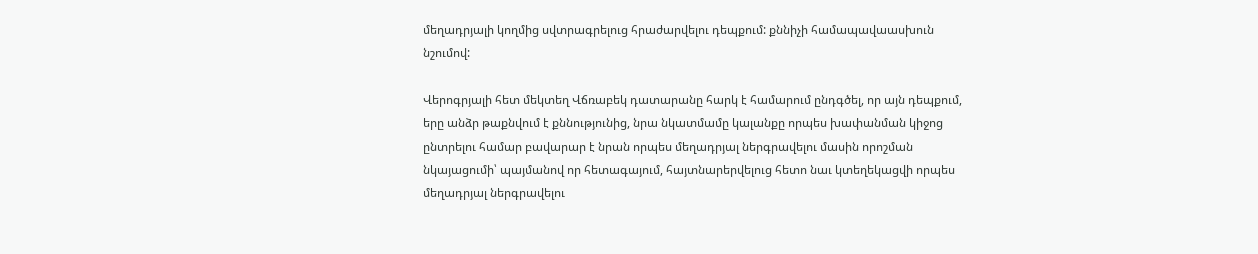մեղադրյալի կողմից սվտրագրելուց հրաժարվելու դեպքում: քննիչի համապավաասխուն նշումով:

Վերոգրյալի հետ մեկտեղ Վճռաբեկ դատարանը հարկ է համարում ընդգծել, որ այն դեպքում, երը անձր թաքնվում է քննությունից, նրա նկատմամը կալանքը որպես խափանման կիջոց ընտրելու համար բավարար է նրան որպես մեղադրյալ ներգրավելու մասին որոշման նկայացումի՝ պայմանով որ հետագայում, հայտնարերվելուց հետո նաւ կտեղեկացվի որպես մեղադրյալ ներգրավելու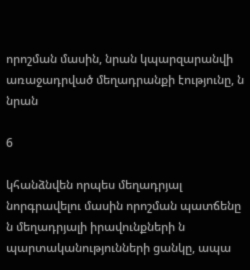որոշման մասին, նրան կպարզարանվի առաջադրված մեղադրանքի էությունը, ն նրան

6

կհանձնվեն որպես մեղադրյալ նորգրավելու մասին որոշման պատճենը ն մեղադրյալի իրավունքների ն պարտականությունների ցանկը, ապա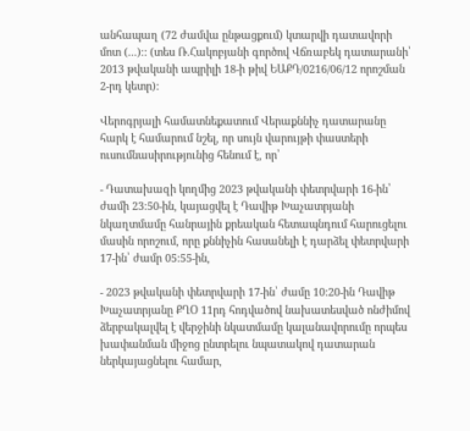անհապաղ (72 ժամվա ընթացքում) կտարվի դատավորի մոտ (...)։: (տես Ռ.Հակոբյանի գործով Վճռաբեկ դատարանի՝ 2013 թվականի ապրիլի 18-ի թիվ ԵԱՔԴ/0216/06/12 որոշման 2-րդ կետր):

Վերոգրյալի համատնեքատում Վերաքննիչ դատարանը հարկ է համարում նշել, որ սույն վարույթի փաստերի ուսումնասիրությունից հենում է, որ՝

- Դատախազի կողմից 2023 թվականի փետրվարի 16-ին՝ ժամի 23:50-ին, կայացվել է Դավիթ Խաչատրյանի նկաղտմամը հանրային քրեական հետապնդում հարուցելու մասին որոշում, որը քննիչին հասանելի է դարձել փետրվարի 17-ին՝ ժամր 05:55-ին,

- 2023 թվականի փետրվարի 17-ին՝ ժամը 10:20-ին Դավիթ Խաչատրյանը ՔՂՕ 11րդ հոդվածով նախատեսված ոնժիմով ձերբակալվել է վերջինի նկատմամը կալանավորումը որպես խափանման միջոց ընտրելու նպատակով դատարան ներկայացնելու համար,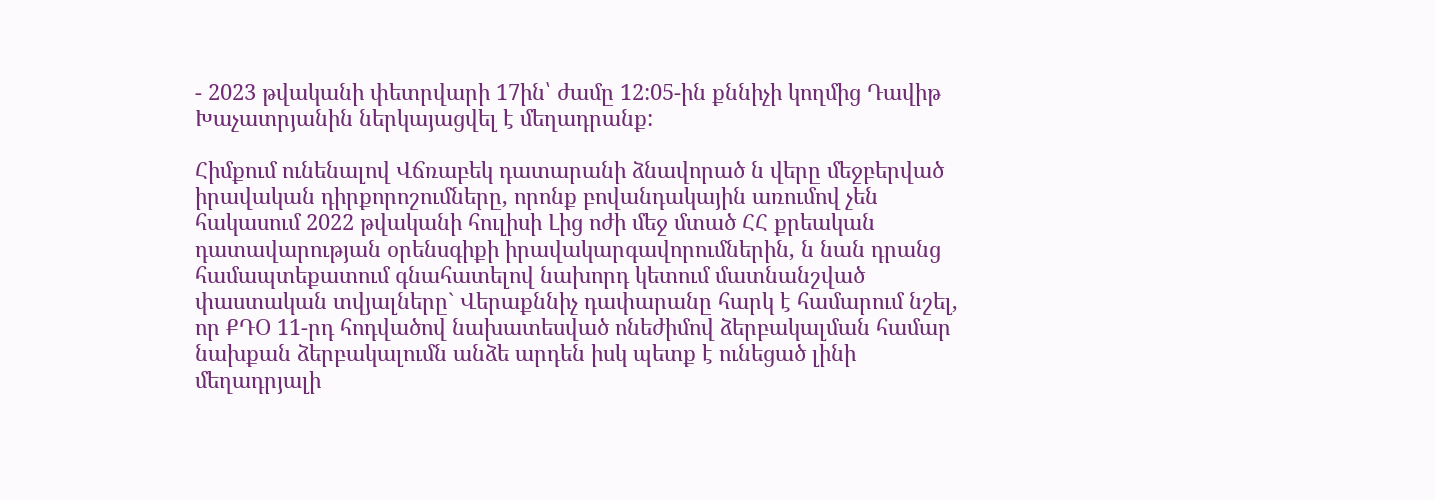- 2023 թվականի փետրվարի 17ին՝ ժամը 12:05-ին քննիչի կողմից Դավիթ Խաչատրյանին ներկայացվել է մեղադրանք:

Հիմքում ունենալով Վճռաբեկ դատարանի ձնավորած ն վերը մեջբերված իրավական դիրքորոշումները, որոնք բովանդակային առումով չեն հակասում 2022 թվականի հուլիսի Լից ոժի մեջ մտած ՀՀ քրեական դատավարության օրենսգիքի իրավակարգավորումներին, ն նան դրանց համապտեքատում գնահատելով նախորդ կետում մատնանշված փաստական տվյալները` Վերաքննիչ դափարանը հարկ է համարում նշել, որ ՔԴՕ 11-րդ հոդվածով նախատեսված ոնեժիմով ձերբակալման համար նախքան ձերբակալումն անձե արդեն իսկ պետք է ունեցած լինի մեղադրյալի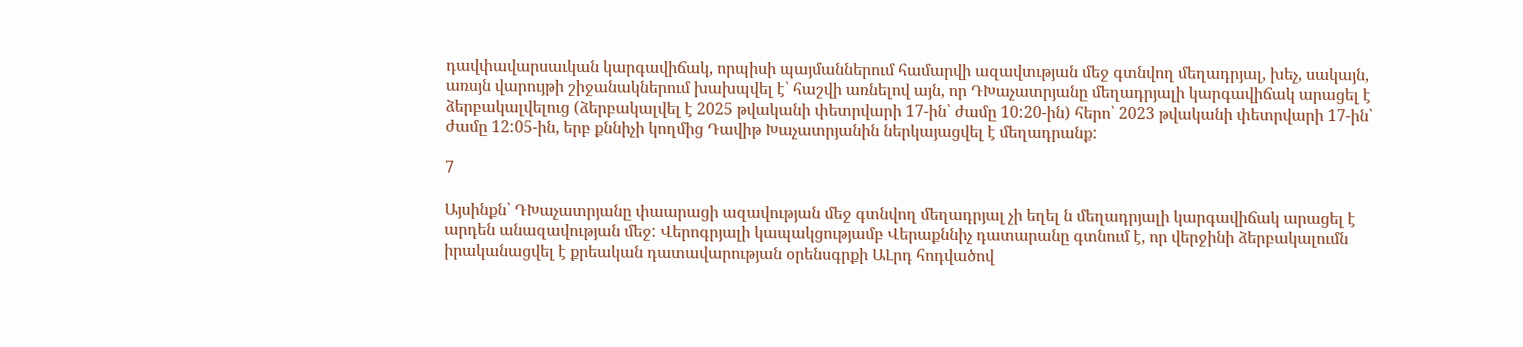դավփավարսաւկան կարգավիճակ, որպիսի պայմաններում համարվի ազավտւթյան մեջ գտնվող մեղադրյալ, խեչ, սակայն, առսյն վարույթի շիջանակներում խախպվել է՝ հաշվի առնելով այն, որ ԴԽաչատրյանը մեղադրյալի կարգավիճակ արացել է ձերբակալվելուց (ձերբակալվել է 2025 թվականի փետրվարի 17-ին՝ ժամը 10:20-ին) հերո՝ 2023 թվականի փետրվարի 17-ին՝ ժամը 12:05-ին, երբ քննիչի կողմից Դավիթ Խաչատրյանին ներկայացվել է մեղադրանք:

7

Այսինքն՝ ԴԽաչատրյանը փաարացի ազավության մեջ գտնվող մեղադրյալ չի եղել ն մեղադրյալի կարգավիճակ արացել է արդեն անազավության մեջ: Վերոգրյալի կապակցությամբ Վերաքննիչ դատարանը գտնում է, որ վերջինի ձերբակալումն իրականացվել է քրեական դատավարության օրենսգրքի ԱԼրդ հոդվածով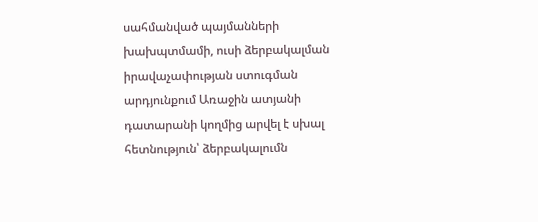սահմանված պայմանների խախպտմամի, ուսի ձերբակալման իրավաչափության ստուգման արդյունքում Առաջին ատյանի դատարանի կողմից արվել է սխալ հետնություն՝ ձերբակալումն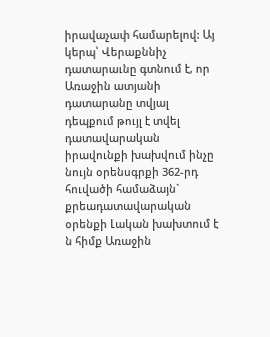իրավաչափ համարելով: Այ կերպ՝ Վերաքննիչ դատարաւնը գտնում է, որ Առաջին ատյանի դատարանը տվյալ դեպքում թույլ է տվել դատավարական իրավունքի խախվում ինչը նույն օրենսգրքի 362-րդ հուվածի համաձայն` քրեադատավարական օրենքի Լական խախտում է ն հիմք Առաջին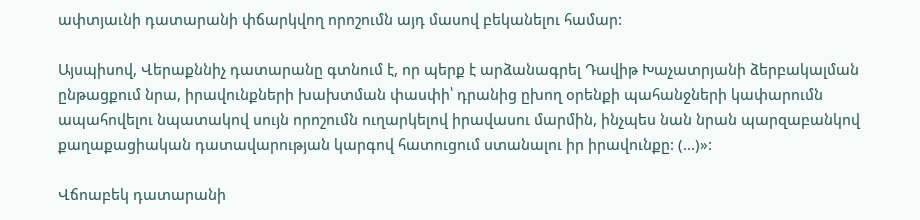ափտյաւնի դատարանի փճարկվող որոշումն այդ մասով բեկանելու համար:

Այսպիսով, Վերաքննիչ դատարանը գտնում է, որ պերք է արձանագրել Դավիթ Խաչատրյանի ձերբակալման ընթացքում նրա, իրավունքների խախտման փասփի՝ դրանից ըխող օրենքի պահանջների կափարումն ապահովելու նպատակով սույն որոշումն ուղարկելով իրավասու մարմին, ինչպես նան նրան պարզաբանկով քաղաքացիական դատավարության կարգով հատուցում ստանալու իր իրավունքը: (...)»:

Վճոաբեկ դատարանի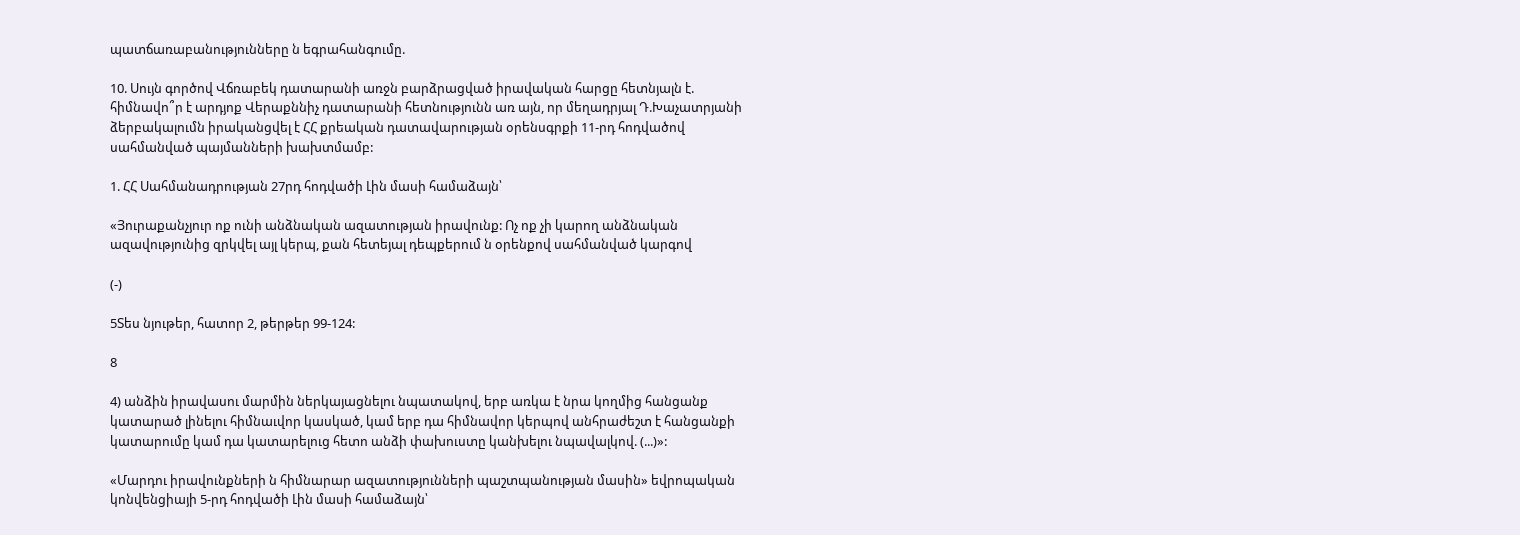պատճառաբանությունները ն եգրահանգումը.

10. Սույն գործով Վճռաբեկ դատարանի առջն բարձրացված իրավական հարցը հետնյալն է. հիմնավո՞ր է արդյոք Վերաքննիչ դատարանի հետնությունն առ այն, որ մեղադրյալ Դ.Խաչատրյանի ձերբակալումն իրականցվել է ՀՀ քրեական դատավարության օրենսգրքի 11-րդ հոդվածով սահմանված պայմանների խախտմամբ:

1. ՀՀ Սահմանադրության 27րդ հոդվածի Լին մասի համաձայն՝

«Յուրաքանչյուր ոք ունի անձնական ազատության իրավունք: Ոչ ոք չի կարող անձնական ազավությունից զրկվել այլ կերպ, քան հետեյալ դեպքերում ն օրենքով սահմանված կարգով

(-)

5Տես նյութեր, հատոր 2, թերթեր 99-124:

8

4) անձին իրավասու մարմին ներկայացնելու նպատակով, երբ առկա է նրա կողմից հանցանք կատարած լինելու հիմնաւվոր կասկած, կամ երբ դա հիմնավոր կերպով անհրաժեշտ է հանցանքի կատարումը կամ դա կատարելուց հետո անձի փախուստը կանխելու նպավալկով. (...)»:

«Մարդու իրավունքների ն հիմնարար ազատությունների պաշտպանության մասին» եվրոպական կոնվենցիայի 5-րդ հոդվածի Լին մասի համաձայն՝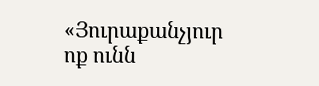«Յուրաքանչյուր ոք ունն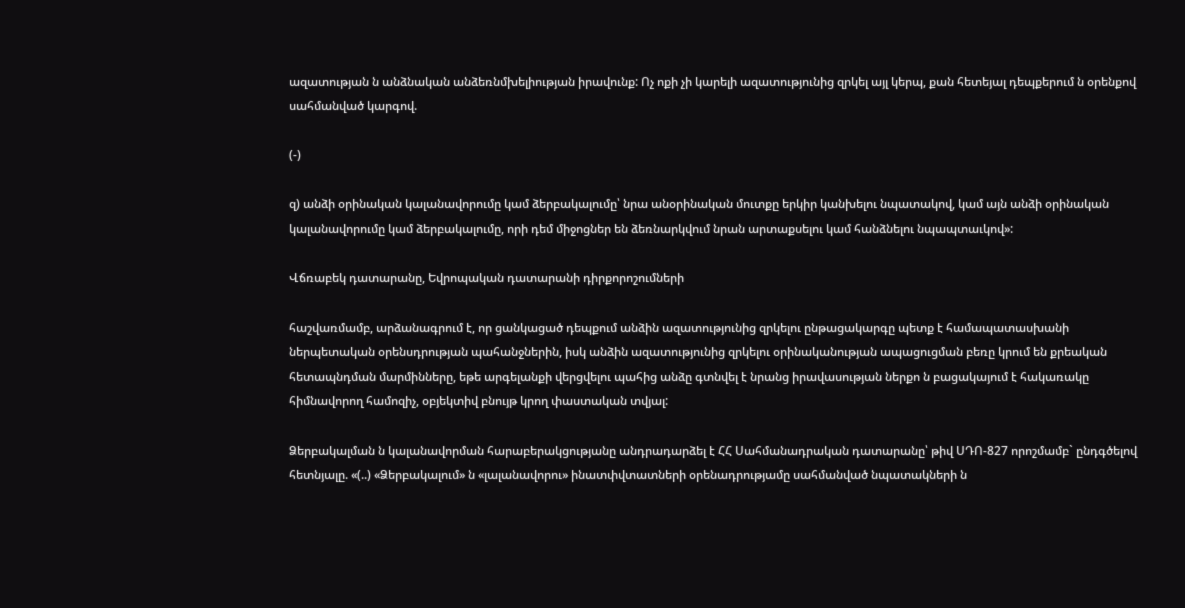ազատության ն անձնական անձեռնմխելիության իրավունք: Ոչ ոքի չի կարելի ազատությունից զրկել այլ կերպ, քան հետեյալ դեպքերում ն օրենքով սահմանված կարգով.

(-)

զ) անձի օրինական կալանավորումը կամ ձերբակալումը՝ նրա անօրինական մուտքը երկիր կանխելու նպատակով, կամ այն անձի օրինական կալանավորումը կամ ձերբակալումը, որի դեմ միջոցներ են ձեռնարկվում նրան արտաքսելու կամ հանձնելու նպապտաւկով»:

Վճռաբեկ դատարանը, Եվրոպական դատարանի դիրքորոշումների

հաշվառմամբ, արձանագրում է, որ ցանկացած դեպքում անձին ազատությունից զրկելու ընթացակարգը պետք է համապատասխանի ներպետական օրենսդրության պահանջներին, իսկ անձին ազատությունից զրկելու օրինականության ապացուցման բեռը կրում են քրեական հետապնդման մարմինները, եթե արգելանքի վերցվելու պահից անձը գտնվել է նրանց իրավասության ներքո ն բացակայում է հակառակը հիմնավորող համոզիչ, օբյեկտիվ բնույթ կրող փաստական տվյալ:

Ձերբակալման ն կալանավորման հարաբերակցությանը անդրադարձել է ՀՀ Սահմանադրական դատարանը՝ թիվ ՍԴՈ-827 որոշմամբ` ընդգծելով հետնյալը. «(..) «Ձերբակալում» ն «լալանավորու» ինատփվտատների օրենադրությամը սահմանված նպատակների ն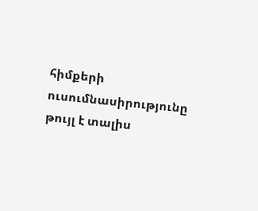հիմքերի ուսումնասիրությունը թույլ է տալիս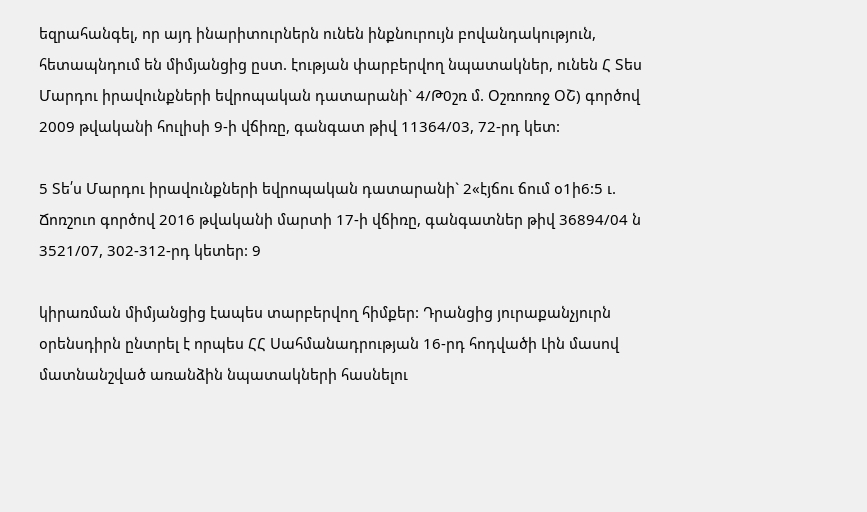եզրահանգել, որ այդ ինարիտուրներն ունեն ինքնուրույն բովանդակություն, հետապնդում են միմյանցից ըստ. էության փարբերվող նպատակներ, ունեն Հ Տես Մարդու իրավունքների եվրոպական դատարանի` 4/Թ0շռ մ. Օշռոռոջ ՕՇ) գործով 2009 թվականի հուլիսի 9-ի վճիռը, գանգատ թիվ 11364/03, 72-րդ կետ:

5 Տե՛ս Մարդու իրավունքների եվրոպական դատարանի` 2«էյճու ճում օ1ի6:5 ւ. Ճոռշուո գործով 2016 թվականի մարտի 17-ի վճիռը, գանգատներ թիվ 36894/04 ն 3521/07, 302-312-րդ կետեր: 9

կիրառման միմյանցից էապես տարբերվող հիմքեր: Դրանցից յուրաքանչյուրն օրենսդիրն ընտրել է որպես ՀՀ Սահմանադրության 16-րդ հոդվածի Լին մասով մատնանշված առանձին նպատակների հասնելու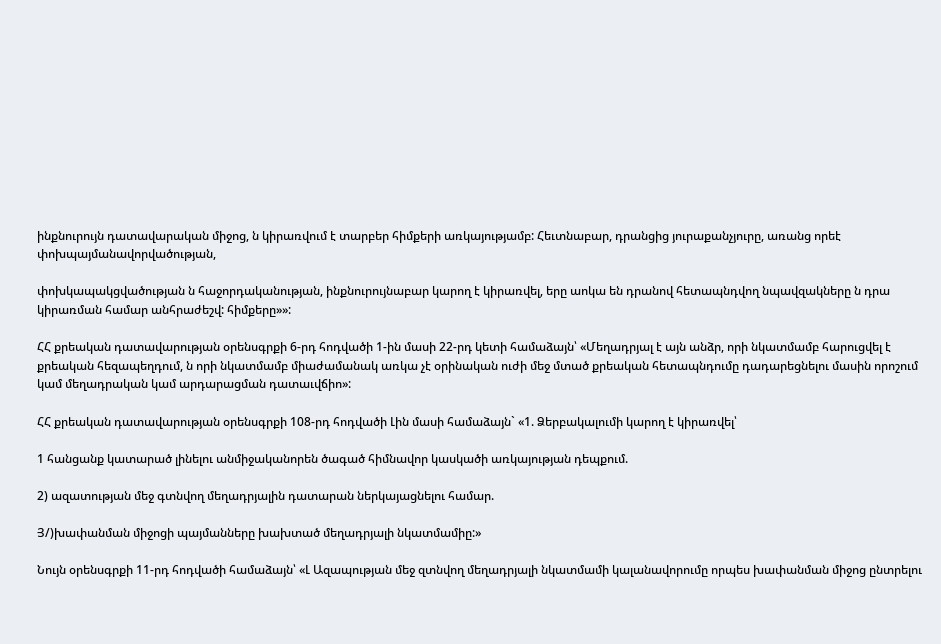ինքնուրույն դատավարական միջոց, ն կիրառվում է տարբեր հիմքերի առկայությամբ: Հեւտնաբար, դրանցից յուրաքանչյուրը, առանց որեէ փոխպայմանավորվածության,

փոխկապակցվածության ն հաջորդականության, ինքնուրույնաբար կարող է կիրառվել, երը աոկա են դրանով հետապնդվող նպավզակները ն դրա կիրառման համար անհրաժեշվ: հիմքերը»»:

ՀՀ քրեական դատավարության օրենսգրքի 6-րդ հոդվածի 1-ին մասի 22-րդ կետի համաձայն՝ «Մեղադրյալ է այն անձր, որի նկատմամբ հարուցվել է քրեական հեզապեղդում, ն որի նկատմամբ միաժամանակ առկա չէ օրինական ուժի մեջ մտած քրեական հետապնդումը դադարեցնելու մասին որոշում կամ մեղադրական կամ արդարացման դատաւվճիո»:

ՀՀ քրեական դատավարության օրենսգրքի 108-րդ հոդվածի Լին մասի համաձայն` «1. Ձերբակալումի կարող է կիրառվել՝

1 հանցանք կատարած լինելու անմիջականորեն ծագած հիմնավոր կասկածի առկայության դեպքում.

2) ազատության մեջ գտնվող մեղադրյալին դատարան ներկայացնելու համար.

Յ/)խափանման միջոցի պայմանները խախտած մեղադրյալի նկատմամիը:»

Նույն օրենսգրքի 11-րդ հոդվածի համաձայն՝ «Լ Ազապության մեջ զտնվող մեղադրյալի նկատմամի կալանավորումը որպես խափանման միջոց ընտրելու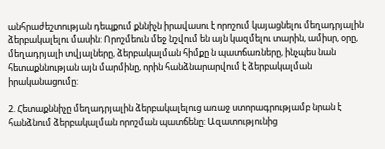անհրաժեշտության դեպքում քննիչն իրավասու է որոշում կայացնելու մեղադրյալին ձերբակալելու մասին: Որոշմեուն մեջ նշվում են այն կազմելու տարին, ամիսր, օրը, մեղադրյալի տվյալները, ձերբակալման հիմքը ն պատճառները, ինչպես նան հետաքննության այն մարմինը, որին հանձնարարվում է ձերբակալման իրականացումը:

2. Հետաքննիչը մեղադրյալին ձերբակալելուց առաջ ստորագրությամբ նրան է հանձնում ձերբակալման որոշման պատճենը: Ազատությունից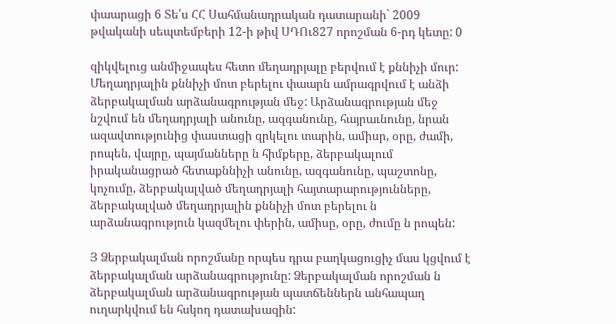փաարացի 6 Տե՛ս ՀՀ Սահմանադրական դատարանի` 2009 թվականի սեպտեմբերի 12-ի թիվ ՍԴՈւ827 որոշման 6-րդ կետը: 0

զիկվելուց անմիջապես հետո մեղադրյալը բերվում է քննիչի մուր: Մեղադրյալին քննիչի մոտ բերելու փաարն ամրագրվում է անձի ձերբակալման արձանագրության մեջ: Արձանագրության մեջ նշվում են մեղադրյալի անունը, ազգանունը, հայրաւնունը, նրան ազավտությունից փաստացի զրկելու տարին, ամիսր, օրը, ժամի, րոպեն, վայրը, պայմանները ն հիմքերը, ձերբակալում իրականացրած հետաքննիչի անունը, ազգանունը, պաշտոնը, կոչումը, ձերբակալված մեղադրյալի հայտարարությունները, ձերբակալված մեղադրյալին քննիչի մոտ բերելու ն արձանագրություն կազմելու փերին, ամիսը, օրը, ժումը ն րոպեն:

Յ Ձերբակալման որոշմանը որպես դրա բաղկացուցիչ մաս կցվում է ձերբակալման արձանագրությունը: Ձերբակալման որոշման ն ձերբակալման արձանագրության պատճեններն անհապաղ ուղարկվում են հսկող դատախազին: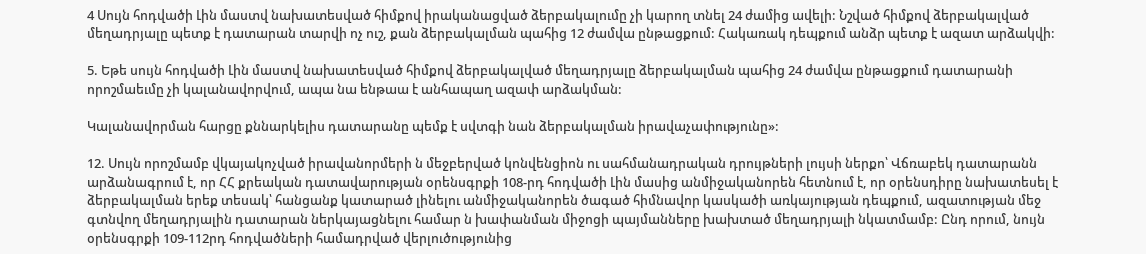4 Սույն հոդվածի Լին մաստվ նախատեսված հիմքով իրականացված ձերբակալումը չի կարող տնել 24 ժամից ավելի: Նշված հիմքով ձերբակալված մեղադրյալը պետք է դատարան տարվի ոչ ուշ, քան ձերբակալման պահից 12 ժամվա ընթացքում: Հակառակ դեպքում անձր պետք է ազատ արձակվի:

5. Եթե սույն հոդվածի Լին մաստվ նախատեսված հիմքով ձերբակալված մեղադրյալը ձերբակալման պահից 24 ժամվա ընթացքում դատարանի որոշմաեւմը չի կալանավորվում, ապա նա ենթաա է անհապաղ ազափ արձակման:

Կալանավորման հարցը քննարկելիս դատարանը պեմք է սվտգի նան ձերբակալման իրավաչափությունը»:

12. Սույն որոշմամբ վկայակոչված իրավանորմերի ն մեջբերված կոնվենցիոն ու սահմանադրական դրույթների լույսի ներքո՝ Վճռաբեկ դատարանն արձանագրում է, որ ՀՀ քրեական դատավարության օրենսգրքի 108-րդ հոդվածի Լին մասից անմիջականորեն հետնում է, որ օրենսդիրը նախատեսել է ձերբակալման երեք տեսակ՝ հանցանք կատարած լինելու անմիջականորեն ծագած հիմնավոր կասկածի առկայության դեպքում, ազատության մեջ գտնվող մեղադրյալին դատարան ներկայացնելու համար ն խափանման միջոցի պայմանները խախտած մեղադրյալի նկատմամբ: Ընդ որում, նույն օրենսգրքի 109-112րդ հոդվածների համադրված վերլուծությունից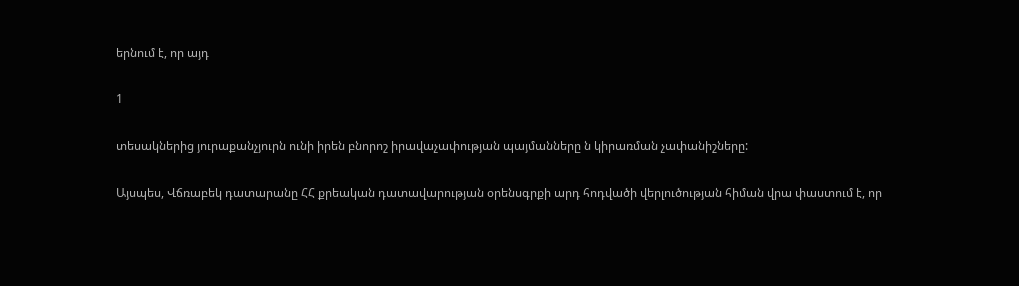երնում է, որ այդ

1

տեսակներից յուրաքանչյուրն ունի իրեն բնորոշ իրավաչափության պայմանները ն կիրառման չափանիշները:

Այսպես, Վճռաբեկ դատարանը ՀՀ քրեական դատավարության օրենսգրքի արդ հոդվածի վերլուծության հիման վրա փաստում է, որ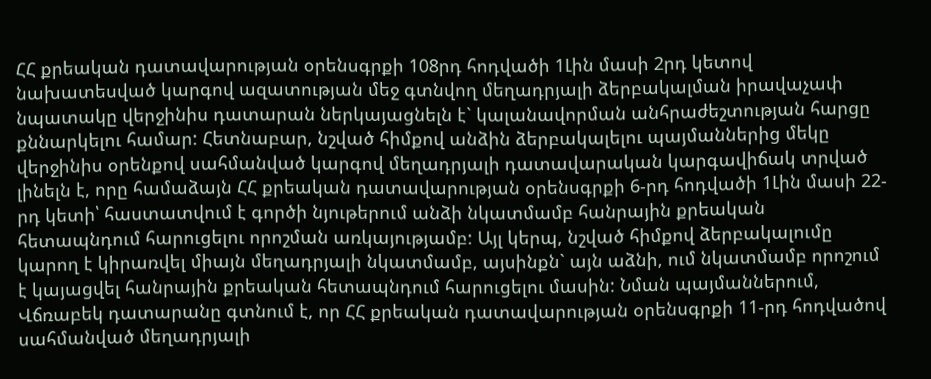ՀՀ քրեական դատավարության օրենսգրքի 108րդ հոդվածի 1Լին մասի 2րդ կետով նախատեսված կարգով ազատության մեջ գտնվող մեղադրյալի ձերբակալման իրավաչափ նպատակը վերջինիս դատարան ներկայացնելն է` կալանավորման անհրաժեշտության հարցը քննարկելու համար: Հետնաբար, նշված հիմքով անձին ձերբակալելու պայմաններից մեկը վերջինիս օրենքով սահմանված կարգով մեղադրյալի դատավարական կարգավիճակ տրված լինելն է, որը համաձայն ՀՀ քրեական դատավարության օրենսգրքի 6-րդ հոդվածի 1Լին մասի 22-րդ կետի՝ հաստատվում է գործի նյութերում անձի նկատմամբ հանրային քրեական հետապնդում հարուցելու որոշման առկայությամբ: Այլ կերպ, նշված հիմքով ձերբակալումը կարող է կիրառվել միայն մեղադրյալի նկատմամբ, այսինքն` այն աձնի, ում նկատմամբ որոշում է կայացվել հանրային քրեական հետապնդում հարուցելու մասին: Նման պայմաններում, Վճռաբեկ դատարանը գտնում է, որ ՀՀ քրեական դատավարության օրենսգրքի 11-րդ հոդվածով սահմանված մեղադրյալի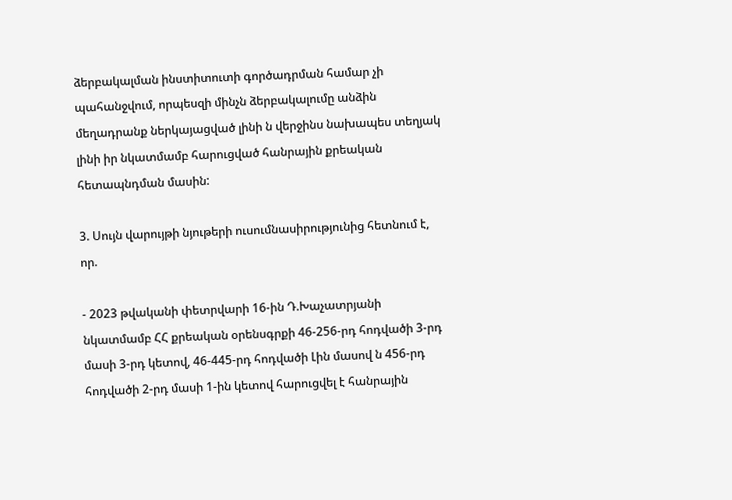ձերբակալման ինստիտուտի գործադրման համար չի պահանջվում, որպեսզի մինչն ձերբակալումը անձին մեղադրանք ներկայացված լինի ն վերջինս նախապես տեղյակ լինի իր նկատմամբ հարուցված հանրային քրեական հետապնդման մասին:

3. Սույն վարույթի նյութերի ուսումնասիրությունից հետնում է, որ.

- 2023 թվականի փետրվարի 16-ին Դ.Խաչատրյանի նկատմամբ ՀՀ քրեական օրենսգրքի 46-256-րդ հոդվածի 3-րդ մասի 3-րդ կետով, 46-445-րդ հոդվածի Լին մասով ն 456-րդ հոդվածի 2-րդ մասի 1-ին կետով հարուցվել է հանրային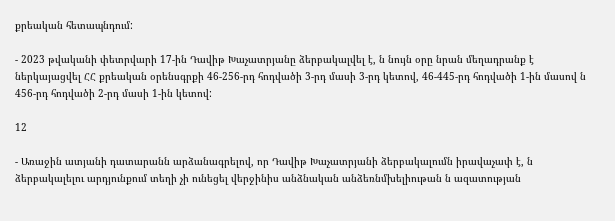քրեական հետապնդում:

- 2023 թվականի փետրվարի 17-ին Դավիթ Խաչատրյանը ձերբակալվել է, ն նույն օրը նրան մեղադրանք է ներկայացվել ՀՀ քրեական օրենսգրքի 46-256-րդ հոդվածի 3-րդ մասի 3-րդ կետով, 46-445-րդ հոդվածի 1-ին մասով ն 456-րդ հոդվածի 2-րդ մասի 1-ին կետով:

12

- Առաջին ատյանի դատարանն արձանագրելով, որ Դավիթ Խաչատրյանի ձերբակալումն իրավաչափ է, ն ձերբակալելու արդյունքում տեղի չի ունեցել վերջինիս անձնական անձեռնմխելիութան ն ազատության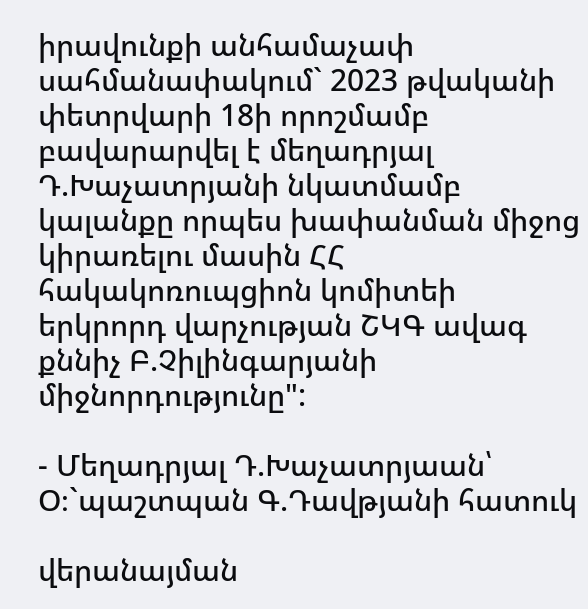իրավունքի անհամաչափ սահմանափակում` 2023 թվականի փետրվարի 18ի որոշմամբ բավարարվել է մեղադրյալ Դ.Խաչատրյանի նկատմամբ կալանքը որպես խափանման միջոց կիրառելու մասին ՀՀ հակակոռուպցիոն կոմիտեի երկրորդ վարչության ՇԿԳ ավագ քննիչ Բ.Չիլինգարյանի միջնորդությունը":

- Մեղադրյալ Դ.Խաչատրյաան՝ Օ։`պաշտպան Գ.Դավթյանի հատուկ

վերանայման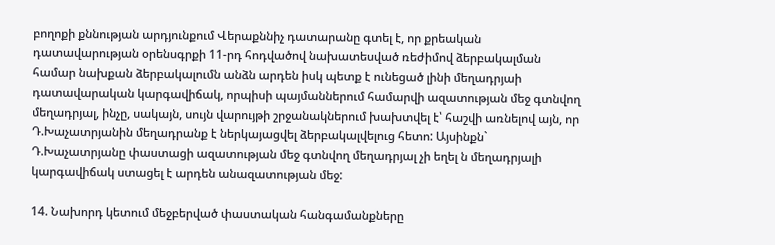բողոքի քննության արդյունքում Վերաքննիչ դատարանը գտել է, որ քրեական դատավարության օրենսգրքի 11-րդ հոդվածով նախատեսված ռեժիմով ձերբակալման համար նախքան ձերբակալումն անձն արդեն իսկ պետք է ունեցած լինի մեղադրյաի դատավարական կարգավիճակ, որպիսի պայմաններում համարվի ազատության մեջ գտնվող մեղադրյալ, ինչը, սակայն, սույն վարույթի շրջանակներում խախտվել է՝ հաշվի առնելով այն, որ Դ.Խաչատրյանին մեղադրանք է ներկայացվել ձերբակալվելուց հետո: Այսինքն` Դ.Խաչատրյանը փաստացի ազատության մեջ գտնվող մեղադրյալ չի եղել ն մեղադրյալի կարգավիճակ ստացել է արդեն անազատության մեջ:

14. Նախորդ կետում մեջբերված փաստական հանգամանքները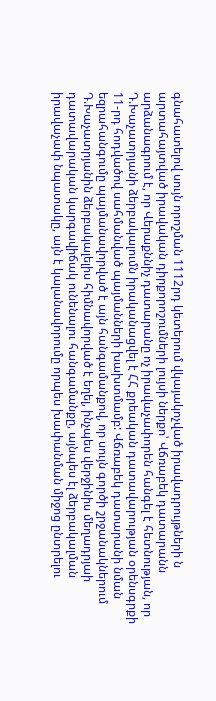գնահատելով սույն որոշման 1112րդ կետերում վկայակոչված իրավադրույթների ն արտահայտված իրավական դիրքորոշումների լույսի ներքո՝ Վճռաբեկ դատարանն արձանագրում է, որ Վերաքննիչ դատարանը ոչ իրավաչափորեն հանգել է հետնության, որ Դ.Խաչատրյանի ձերբակալումն իրականացվել է ՀՀ քրեական դատավարության օրենսգրքի 11-րդ հոդվածով սահմանված պայմանների խախտմամբ: Վճռաբեկ դատարանի նման եզրահանգումը պայմանավորված է այն հանգամանքով, որ սույն գործի շրջանակներում Դ.Խաչատրյանին ձերբակալելիս հիմնավորված է եղել, ինչպես վերջինիս մեղադրյաի դատավարական կարգավիճակ ունենալու հանգամանքը, այնպես էլ ձերբակալման իրավաչափ նպատակը, այն է կալանավորումը որպես խափանման միջոց ընտրելու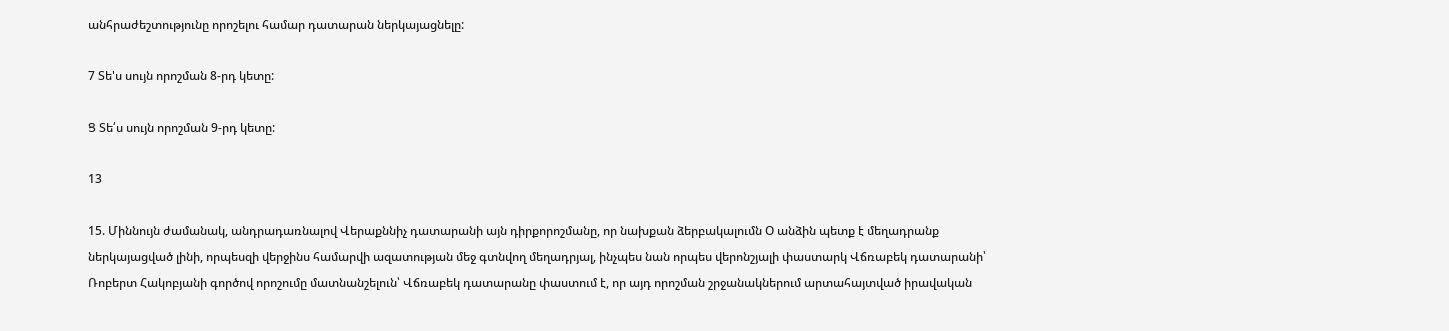անհրաժեշտությունը որոշելու համար դատարան ներկայացնելը:

7 Տե'ս սույն որոշման 8-րդ կետը:

Ց Տե՛ս սույն որոշման 9-րդ կետը:

13

15. Միննույն ժամանակ, անդրադառնալով Վերաքննիչ դատարանի այն դիրքորոշմանը, որ նախքան ձերբակալումն Օ անձին պետք է մեղադրանք ներկայացված լինի, որպեսզի վերջինս համարվի ազատության մեջ գտնվող մեղադրյալ, ինչպես նան որպես վերոնշյալի փաստարկ Վճռաբեկ դատարանի՝ Ռոբերտ Հակոբյանի գործով որոշումը մատնանշելուն՝ Վճռաբեկ դատարանը փաստում է, որ այդ որոշման շրջանակներում արտահայտված իրավական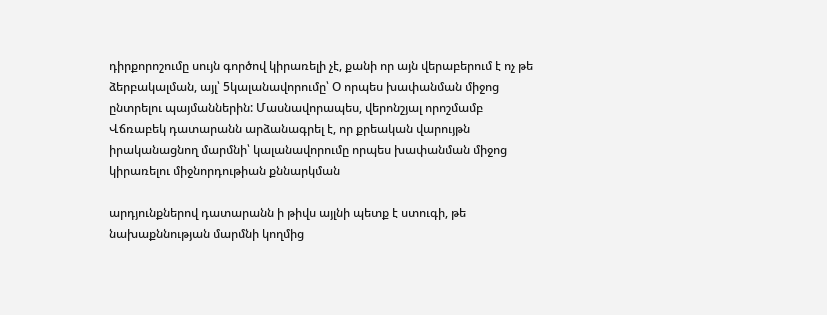դիրքորոշումը սույն գործով կիրառելի չէ, քանի որ այն վերաբերում է ոչ թե ձերբակալման, այլ՝ 5կալանավորումը՝ Օ որպես խափանման միջոց ընտրելու պայմաններին: Մասնավորապես, վերոնշյալ որոշմամբ Վճռաբեկ դատարանն արձանագրել է, որ քրեական վարույթն իրականացնող մարմնի՝ կալանավորումը որպես խափանման միջոց կիրառելու միջնորդութիան քննարկման

արդյունքներով դատարանն ի թիվս այլնի պետք է ստուգի, թե նախաքննության մարմնի կողմից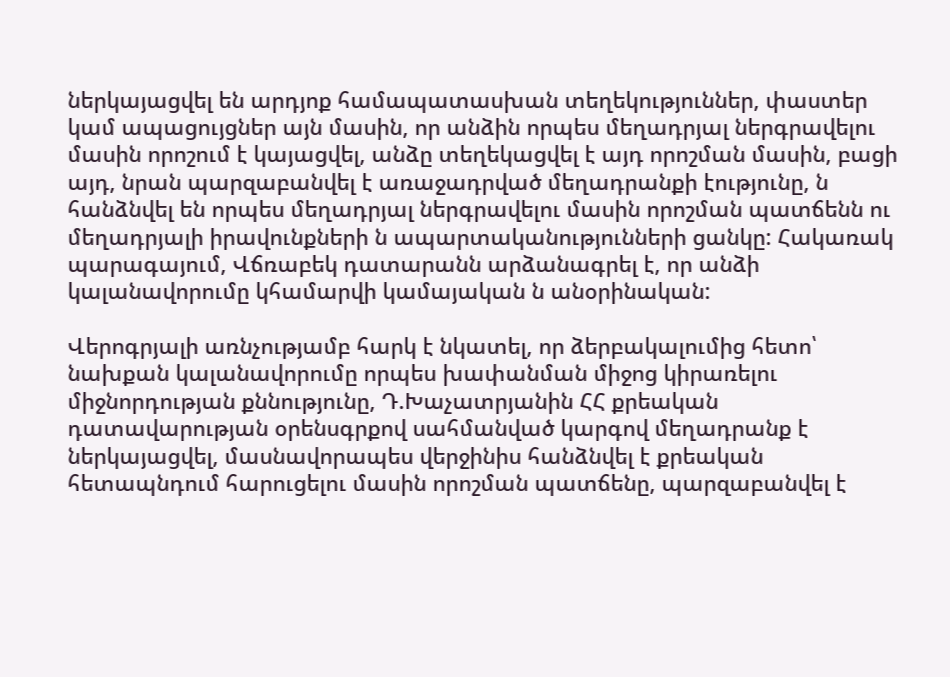ներկայացվել են արդյոք համապատասխան տեղեկություններ, փաստեր կամ ապացույցներ այն մասին, որ անձին որպես մեղադրյալ ներգրավելու մասին որոշում է կայացվել, անձը տեղեկացվել է այդ որոշման մասին, բացի այդ, նրան պարզաբանվել է առաջադրված մեղադրանքի էությունը, ն հանձնվել են որպես մեղադրյալ ներգրավելու մասին որոշման պատճենն ու մեղադրյալի իրավունքների ն ապարտականությունների ցանկը: Հակառակ պարագայում, Վճռաբեկ դատարանն արձանագրել է, որ անձի կալանավորումը կհամարվի կամայական ն անօրինական:

Վերոգրյալի առնչությամբ հարկ է նկատել, որ ձերբակալումից հետո՝ նախքան կալանավորումը որպես խափանման միջոց կիրառելու միջնորդության քննությունը, Դ.Խաչատրյանին ՀՀ քրեական դատավարության օրենսգրքով սահմանված կարգով մեղադրանք է ներկայացվել, մասնավորապես վերջինիս հանձնվել է քրեական հետապնդում հարուցելու մասին որոշման պատճենը, պարզաբանվել է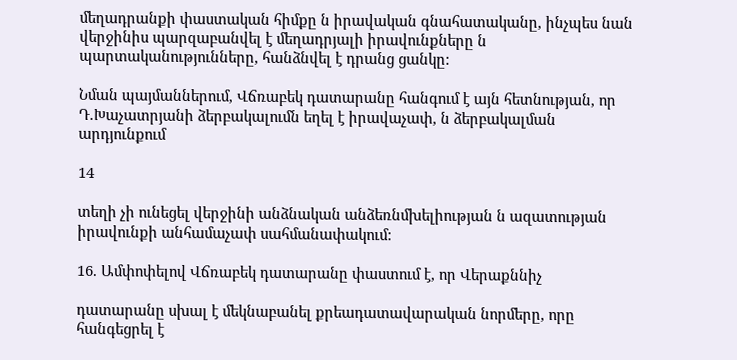մեղադրանքի փաստական հիմքը ն իրավական գնահատականը, ինչպես նան վերջինիս պարզաբանվել է մեղադրյալի իրավունքները ն պարտականությունները, հանձնվել է դրանց ցանկը:

Նման պայմաններում, Վճռաբեկ դատարանը հանգում է այն հետնության, որ Դ.Խաչատրյանի ձերբակալումն եղել է իրավաչափ, ն ձերբակալման արդյունքում

14

տեղի չի ունեցել վերջինի անձնական անձեռնմխելիության ն ազատության իրավունքի անհամաչափ սահմանափակում:

16. Ամփոփելով Վճռաբեկ դատարանը փաստում է, որ Վերաքննիչ

դատարանը սխալ է մեկնաբանել քրեադատավարական նորմերը, որը հանգեցրել է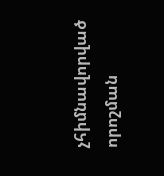չհիմնավորված որոշման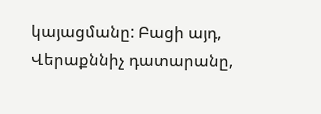կայացմանը: Բացի այդ, Վերաքննիչ դատարանը,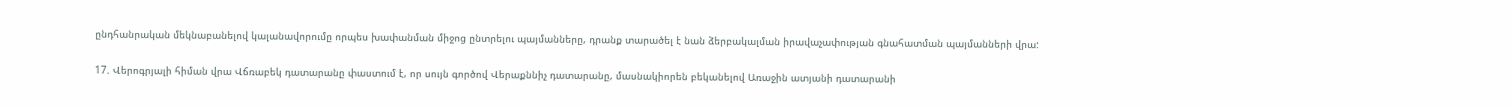ընդհանրական մեկնաբանելով կալանավորումը որպես խափանման միջոց ընտրելու պայմանները, դրանք տարածել է նան ձերբակալման իրավաչափության գնահատման պայմանների վրա:

17. Վերոգրյալի հիման վրա Վճռաբեկ դատարանը փաստում է, որ սույն գործով Վերաքննիչ դատարանը, մասնակիորեն բեկանելով Առաջին ատյանի դատարանի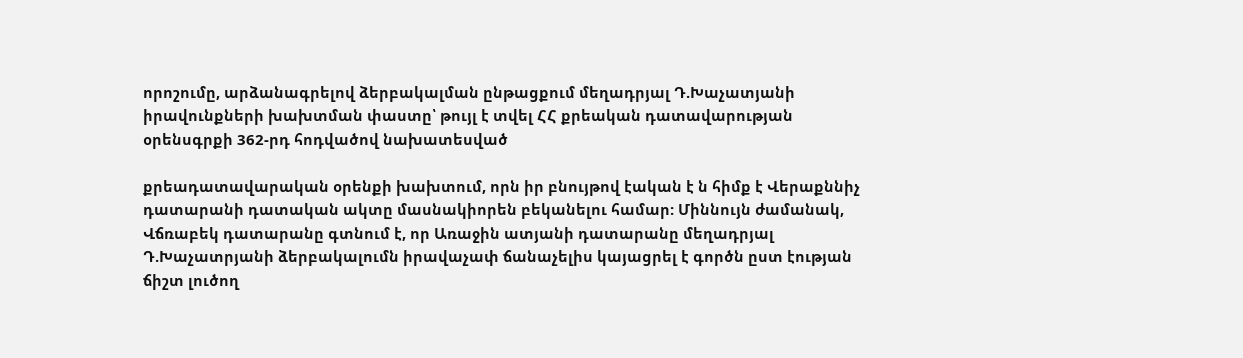որոշումը, արձանագրելով ձերբակալման ընթացքում մեղադրյալ Դ.Խաչատյանի իրավունքների խախտման փաստը՝ թույլ է տվել ՀՀ քրեական դատավարության օրենսգրքի 362-րդ հոդվածով նախատեսված

քրեադատավարական օրենքի խախտում, որն իր բնույթով էական է ն հիմք է Վերաքննիչ դատարանի դատական ակտը մասնակիորեն բեկանելու համար: Միննույն ժամանակ, Վճռաբեկ դատարանը գտնում է, որ Առաջին ատյանի դատարանը մեղադրյալ Դ.Խաչատրյանի ձերբակալումն իրավաչափ ճանաչելիս կայացրել է գործն ըստ էության ճիշտ լուծող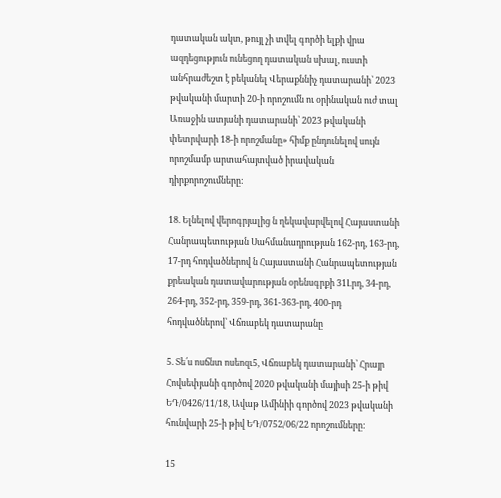դատական ակտ, թույլ չի տվել գործի ելքի վրա ազդեցություն ունեցող դատական սխալ, ուստի անհրաժեշտ է բեկանել Վերաքննիչ դատարանի՝ 2023 թվականի մարտի 20-ի որոշումն ու օրինական ուժ տալ Առաջին ատյանի դատարանի՝ 2023 թվականի փետրվարի 18-ի որոշմանը» հիմք ընդունելով սույն որոշմամբ արտահայտված իրավական դիրքորոշումները:

18. Ելնելով վերոգրյալից ն ղեկավարվելով Հայաստանի Հանրապետության Սահմանադրության 162-րդ, 163-րդ, 17-րդ հոդվածներով ն Հայաստանի Հանրապետության քրեական դատավարության օրենսգրքի 31Լրդ, 34-րդ, 264-րդ, 352-րդ, 359-րդ, 361-363-րդ, 400-րդ հոդվածներով՝ Վճռաբեկ դատարանը

5. Տե՛ս ոսճնտ ոսեոզւ5, Վճռաբեկ դատարանի՝ Հրայր Հովսեփյանի գործով 2020 թվականի մայիսի 25-ի թիվ ԵԴ/0426/11/18, Ավաթ Ամինիի գործով 2023 թվականի հունվարի 25-ի թիվ ԵԴ/0752/06/22 որոշումները:

15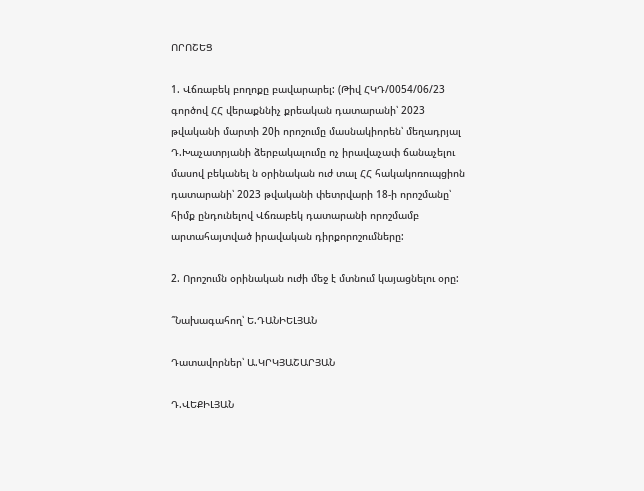ՈՐՈՇԵՑ

1. Վճռաբեկ բողոքը բավարարել: (Թիվ ՀԿԴ/0054/06/23 գործով ՀՀ վերաքննիչ քրեական դատարանի՝ 2023 թվականի մարտի 20ի որոշումը մասնակիորեն՝ մեղադրյալ Դ.Խաչատրյանի ձերբակալումը ոչ իրավաչափ ճանաչելու մասով բեկանել ն օրինական ուժ տալ ՀՀ հակակոռուպցիոն դատարանի՝ 2023 թվականի փետրվարի 18-ի որոշմանը՝ հիմք ընդունելով Վճռաբեկ դատարանի որոշմամբ արտահայտված իրավական դիրքորոշումները:

2. Որոշումն օրինական ուժի մեջ է մտնում կայացնելու օրը:

՞Նախագահող՝ Ե.ԴԱՆԻԵԼՅԱՆ

Դատավորներ՝ Ա.ԿՐԿՅԱՇԱՐՅԱՆ

Դ.ՎԵՔԻԼՅԱՆ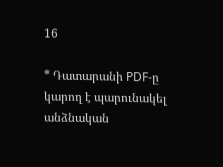16

* Դատարանի PDF-ը կարող է պարունակել անձնական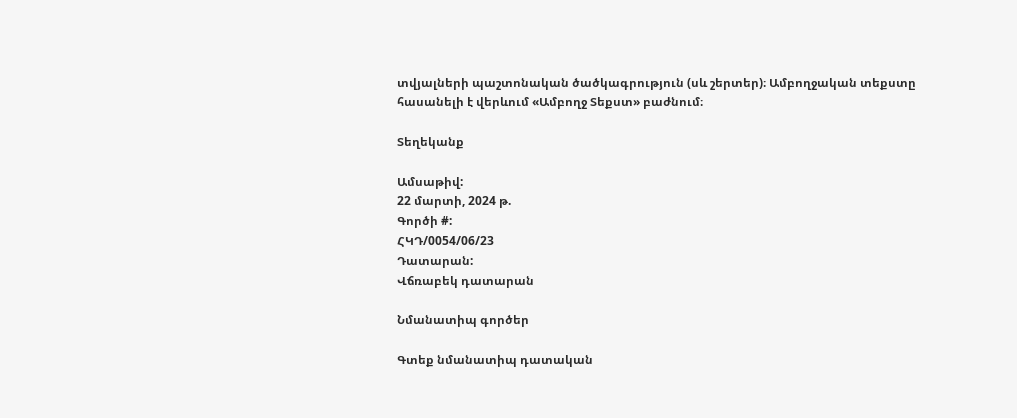տվյալների պաշտոնական ծածկագրություն (սև շերտեր)։ Ամբողջական տեքստը հասանելի է վերևում «Ամբողջ Տեքստ» բաժնում։

Տեղեկանք

Ամսաթիվ:
22 մարտի, 2024 թ.
Գործի #:
ՀԿԴ/0054/06/23
Դատարան:
Վճռաբեկ դատարան

Նմանատիպ գործեր

Գտեք նմանատիպ դատական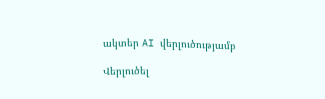ակտեր AI վերլուծությամբ

Վերլուծել